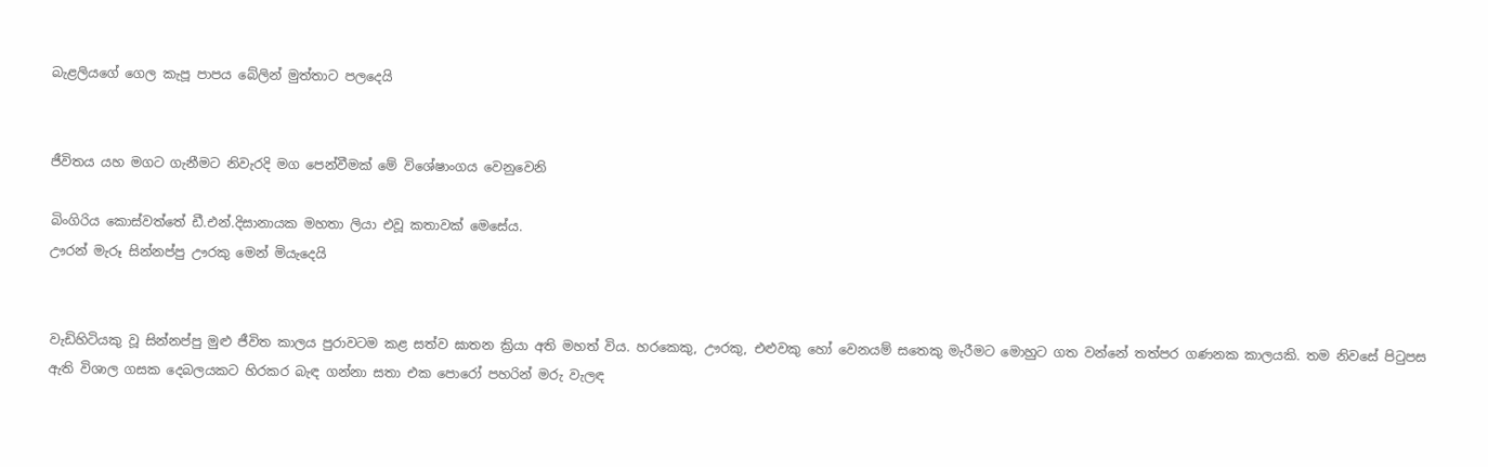බැළලියගේ ගෙල කැපූ පාපය බේලින් මුත්තාට පලදෙයි


ජීවිතය යහ මගට ගැනීමට නිවැරදි මග පෙන්වීමක් මේ විශේෂාංගය වෙනුවෙනි

බිංගිරිය කොස්වත්තේ ඩී.එන්.දිසානායක මහතා ලියා එවූ කතාවක් මෙසේය.
ඌරන් මැරූ සින්නප්පු ඌරකු මෙන් මියැදෙයි


වැඩිහිටියකු වූ සින්නප්පු මුළු ජීවිත කාලය පුරාවටම කළ සත්ව ඝාතන ක්‍රියා අති මහත් විය. හරකෙකු, ඌරකු, එළුවකු හෝ වෙනයම් සතෙකු මැරීමට මොහුට ගත වන්නේ තත්පර ගණනක කාලයකි. තම නිවසේ පිටුපස ඇති විශාල ගසක දෙබලයකට හිරකර බැඳ ගන්නා සතා එක පොරෝ පහරින් මරු වැලඳ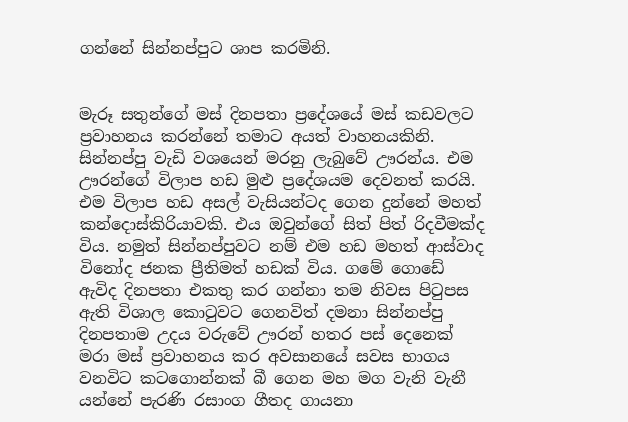ගන්නේ සින්නප්පුට ශාප කරමිනි.


මැරූ සතුන්ගේ මස් දිනපතා ප්‍රදේශයේ මස් කඩවලට ප්‍රවාහනය කරන්නේ තමාට අයත් වාහනයකිනි. සින්නප්පු වැඩි වශයෙන් මරනු ලැබුවේ ඌරන්ය. එම ඌරන්ගේ විලාප හඩ මුළු ප්‍රදේශයම දෙවනත් කරයි. එම විලාප හඩ අසල් වැසියන්ටද ගෙන දුන්නේ මහත් කන්දොස්කිරියාවකි. එය ඔවුන්ගේ සිත් පිත් රිදවීමක්ද විය. නමුත් සින්නප්පුවට නම් එම හඩ මහත් ආස්වාද විනෝද ජනක ප්‍රීතිමත් හඩක් විය. ගමේ ගොඩේ ඇවිද දිනපතා එකතු කර ගන්නා තම නිවස පිටුපස ඇති විශාල කොටුවට ගෙනවිත් දමනා සින්නප්පු දිනපතාම උදය වරුවේ ඌරන් හතර පස් දෙනෙක් මරා මස් ප්‍රවාහනය කර අවසානයේ සවස භාගය වනවිට කටගොන්නක් බී ගෙන මහ මග වැනි වැනී යන්නේ පැරණි රසාංග ගීතද ගායනා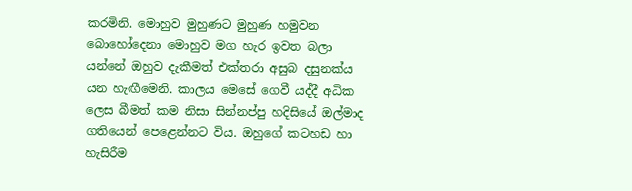කරමිනි. මොහුව මුහුණට මුහුණ හමුවන බොහෝදෙනා මොහුව මග හැර ඉවත බලා යන්නේ ඔහුව දැකීමත් එක්තරා අසුබ දසුනක්ය යන හැඟීමෙනි. කාලය මෙසේ ගෙවී යද්දී අධික ලෙස බීමත් කම නිසා සින්නප්පු හදිසියේ ඔල්මාද ගතියෙන් පෙළෙන්නට විය. ඔහුගේ කටහඩ හා හැසිරීම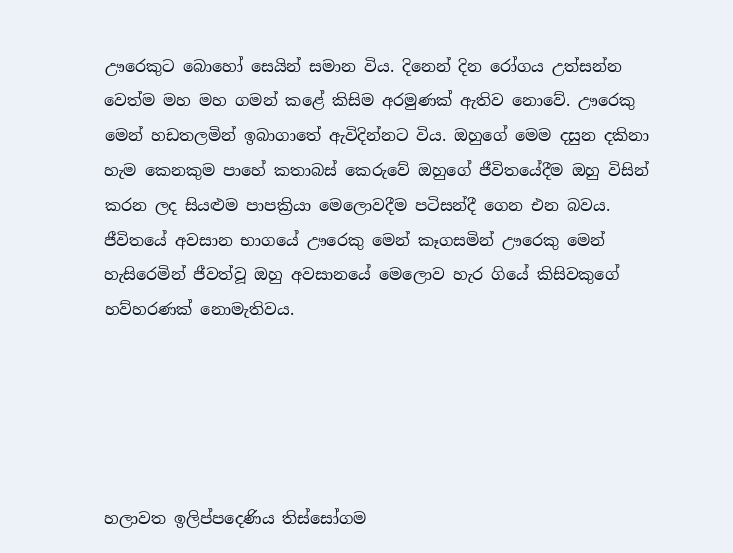ඌරෙකුට බොහෝ සෙයින් සමාන විය. දිනෙන් දින රෝගය උත්සන්න වෙත්ම මහ මහ ගමන් කළේ කිසිම අරමුණක් ඇතිව නොවේ. ඌරෙකු මෙන් හඩතලමින් ඉබාගාතේ ඇවිදින්නට විය. ඔහුගේ මෙම දසුන දකිනා හැම කෙනකුම පාහේ කතාබස් කෙරුවේ ඔහුගේ ජීවිතයේදීම ඔහු විසින් කරන ලද සියළුම පාපක්‍රියා මෙලොවදීම පටිසන්දී ගෙන එන බවය. ජීවිතයේ අවසාන භාගයේ ඌරෙකු මෙන් කෑගසමින් ඌරෙකු මෙන් හැසිරෙමින් ජීවත්වූ ඔහු අවසානයේ මෙලොව හැර ගියේ කිසිවකුගේ හව්හරණක් නොමැතිවය.





හලාවත ඉලිප්පදෙණිය තිස්සෝගම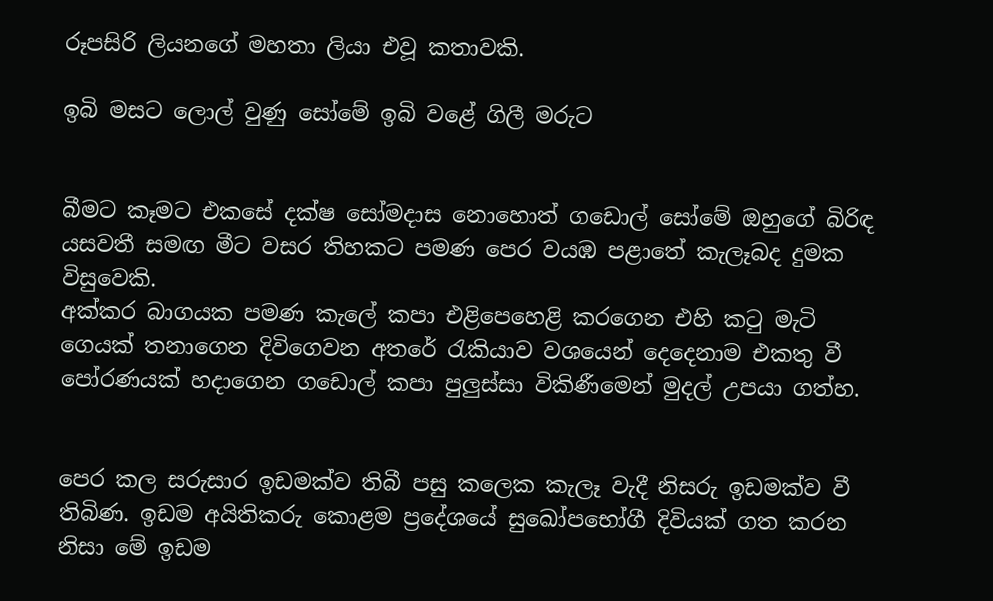රූපසිරි ලියනගේ මහතා ලියා එවූ කතාවකි.

ඉබි මසට ලොල් වුණු සෝමේ ඉබි වළේ ගිලී මරුට


බීමට කෑමට එකසේ දක්ෂ සෝමදාස නොහොත් ගඩොල් සෝමේ ඔහුගේ බිරිඳ යසවතී සමඟ මීට වසර තිහකට පමණ පෙර වයඹ පළාතේ කැලෑබද දුමක විසුවෙකි.
අක්කර බාගයක පමණ කැලේ කපා එළිපෙහෙළි කරගෙන එහි කටු මැටි ගෙයක් තනාගෙන දිවිගෙවන අතරේ රැකියාව වශයෙන් දෙදෙනාම එකතු වී පෝරණයක් හදාගෙන ගඩොල් කපා පුලුස්සා විකිණීමෙන් මුදල් උපයා ගත්හ.


පෙර කල සරුසාර ඉඩමක්ව තිබී පසු කලෙක කැලෑ වැදී නිසරු ඉඩමක්ව වී තිබිණ. ඉඩම අයිතිකරු කොළම ප්‍රදේශයේ සුඛෝපභෝගී දිවියක් ගත කරන නිසා මේ ඉඩම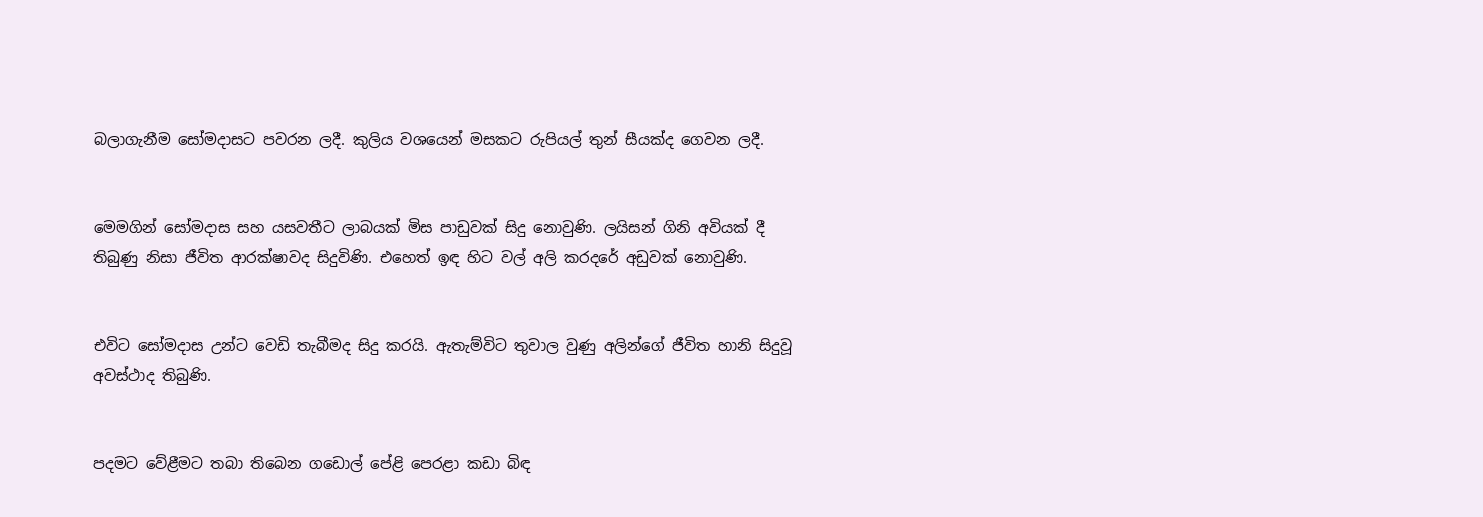බලාගැනීම සෝමදාසට පවරන ලදී. කුලිය වශයෙන් මසකට රුපියල් තුන් සීයක්ද ගෙවන ලදී.


මෙමගින් සෝමදාස සහ යසවතීට ලාබයක් මිස පාඩුවක් සිදු නොවුණි. ලයිසන් ගිනි අවියක් දී තිබුණු නිසා ජීවිත ආරක්ෂාවද සිදුවිණි. එහෙත් ඉඳ හිට වල් අලි කරදරේ අඩුවක් නොවුණි.


එවිට සෝමදාස උන්ට වෙඩි තැබීමද සිදු කරයි. ඇතැම්විට තුවාල වුණු අලින්ගේ ජීවිත හානි සිදුවූ අවස්ථාද තිබුණි.


පදමට වේළීමට තබා තිබෙන ගඩොල් පේළි පෙරළා කඩා බිඳ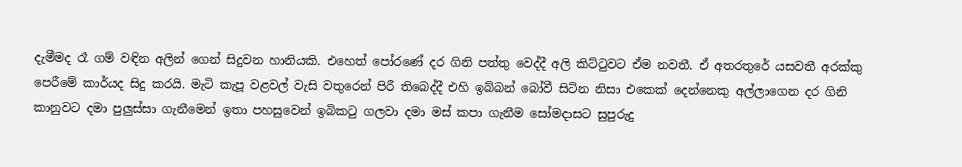දැමීමද රෑ ගම් වඳින අලින් ගෙන් සිදුවන හානියකි. එහෙත් පෝරණේ දර ගිනි පත්තු වෙද්දී අලි කිට්ටුවට ඒම නවතී. ඒ අතරතුරේ යසවතී අරක්කු පෙරීමේ කාර්යද සිදු කරයි. මැටි කැපූ වළවල් වැසි වතුරෙන් පිරී තිබෙද්දී එහි ඉබ්බන් බෝවී සිටින නිසා එකෙක් දෙන්නෙකු අල්ලාගෙන දර ගිනි කානුවට දමා පුලුස්සා ගැනීමෙන් ඉතා පහසුවෙන් ඉබිකටු ගලවා දමා මස් කපා ගැනීම සෝමදාසට සුපුරුදු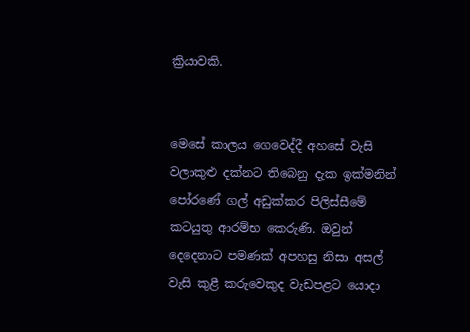ක්‍රියාවකි.


මෙසේ කාලය ගෙවෙද්දී අහසේ වැසි වලාකුළු දක්නට තිබෙනු දැක ඉක්මනින් පෝරණේ ගල් අඩුක්කර පිලිස්සීමේ කටයුතු ආරම්භ කෙරුණි. ඔවුන් දෙදෙනාට පමණක් අපහසු නිසා අසල් වැසි කුළී කරුවෙකුද වැඩපළට යොදා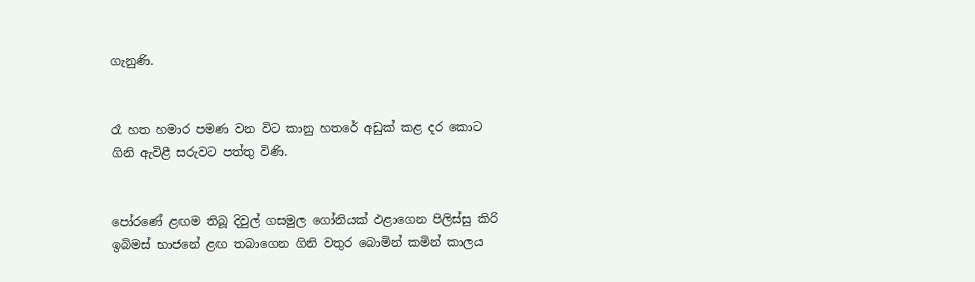ගැනුණි.


රෑ හත හමාර පමණ වන විට කානු හතරේ අඩුක් කළ දර කොට ගිනි ඇවිළී සරුවට පත්තු විණි.


පෝරණේ ළඟම තිබූ දිවුල් ගසමුල ගෝනියක් ඵළාගෙන පිලිස්සු කිරි ඉබිමස් භාජනේ ළඟ තබාගෙන ගිනි වතුර බොමින් කමින් කාලය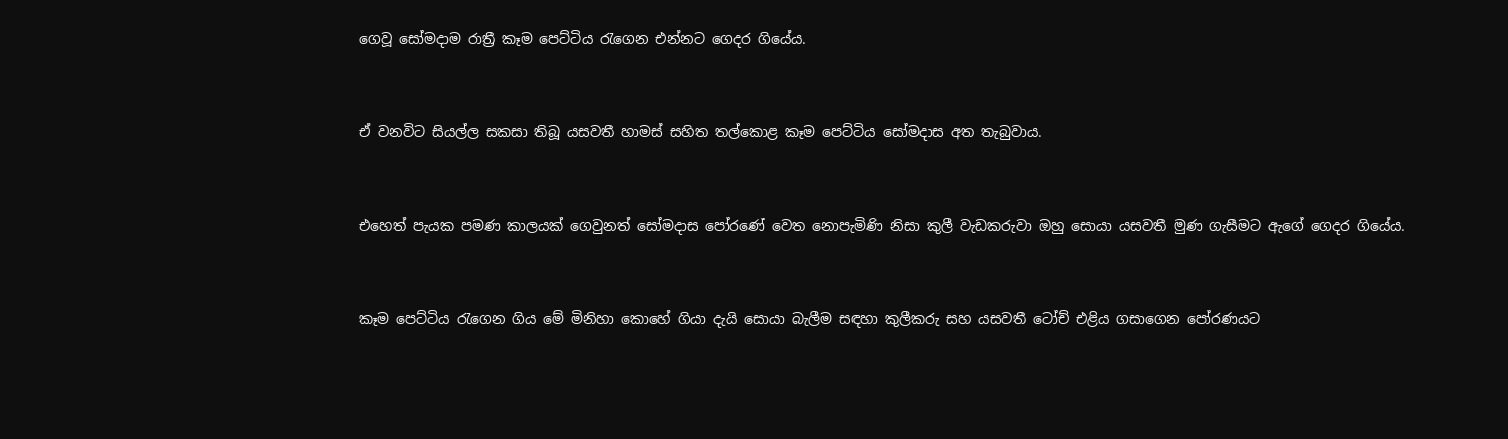ගෙවූ සෝමදාම රාත්‍රී කෑම පෙට්ටිය රැගෙන එන්නට ගෙදර ගියේය.


ඒ වනවිට සියල්ල සකසා තිබූ යසවතී හාමස් සහිත තල්කොළ කෑම පෙට්ටිය සෝමදාස අත තැබුවාය.


එහෙත් පැයක පමණ කාලයක් ගෙවුනත් සෝමදාස පෝරණේ වෙත නොපැමිණි නිසා කුලී වැඩකරුවා ඔහු සොයා යසවතී මුණ ගැසීමට ඇගේ ගෙදර ගියේය.


කෑම පෙට්ටිය රැගෙන ගිය මේ මිනිහා කොහේ ගියා දැයි සොයා බැලීම සඳහා කුලීකරු සහ යසවතී ටෝච් එළිය ගසාගෙන පෝරණයට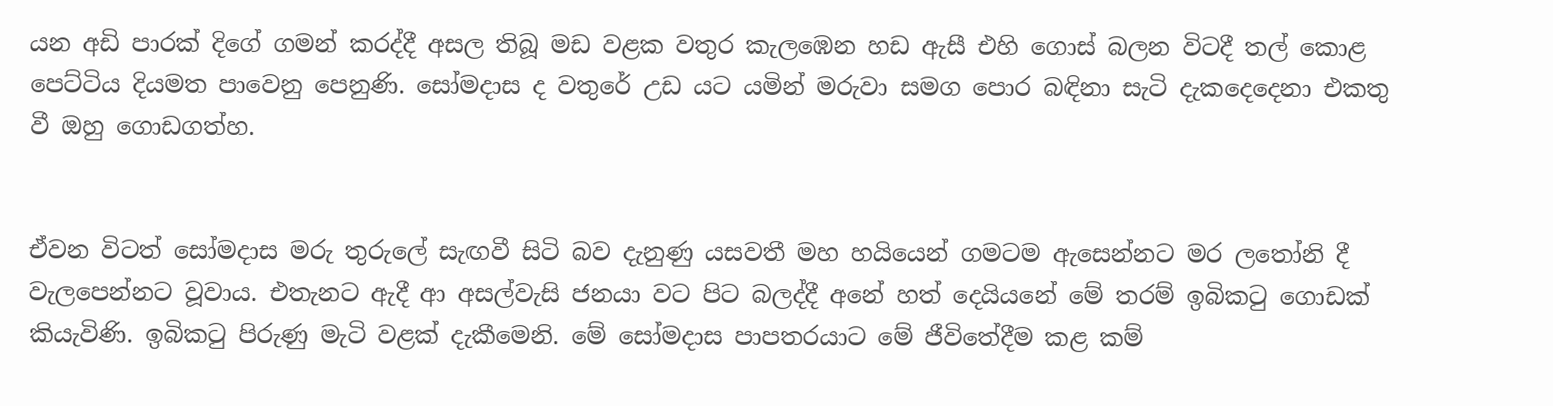යන අඩි පාරක් දිගේ ගමන් කරද්දී අසල තිබූ මඩ වළක වතුර කැලඹෙන හඩ ඇසී එහි ගොස් බලන විටදී තල් කොළ පෙට්ටිය දියමත පාවෙනු පෙනුණි. සෝමදාස ද වතුරේ උඩ යට යමින් මරුවා සමග පොර බඳිනා සැටි දැකදෙදෙනා එකතු වී ඔහු ගොඩගත්හ.


ඒවන විටත් සෝමදාස මරු තුරුලේ සැඟවී සිටි බව දැනුණු යසවතී මහ හයියෙන් ගමටම ඇසෙන්නට මර ලතෝනි දී වැලපෙන්නට වූවාය. එතැනට ඇදී ආ අසල්වැසි ජනයා වට පිට බලද්දී අනේ හත් දෙයියනේ මේ තරම් ඉබිකටු ගොඩක් කියැවිණි. ඉබිකටු පිරුණු මැටි වළක් දැකීමෙනි. මේ සෝමදාස පාපතරයාට මේ ජීවිතේදීම කළ කම්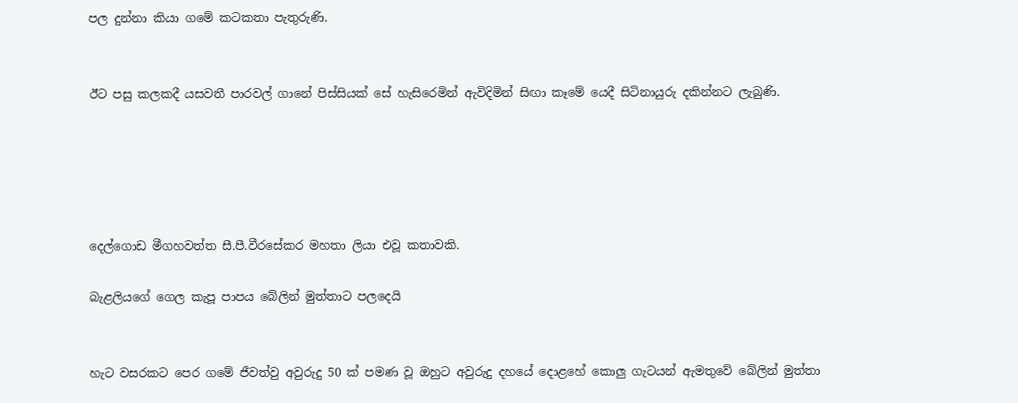පල දුන්නා කියා ගමේ කටකතා පැතුරුණි.


ඊට පසු කලකදී යසවතී පාරවල් ගානේ පිස්සියක් සේ හැසිරෙමින් ඇවිදිමින් සිඟා කෑමේ යෙදී සිටිනායුරු දකින්නට ලැබුණි.





දෙල්ගොඩ මීගහවත්ත සී.පී.වීරසේකර මහතා ලියා එවූ කතාවකි.

බැළලියගේ ගෙල කැපූ පාපය බේලින් මුත්තාට පලදෙයි


හැට වසරකට පෙර ගමේ ජීවත්වු අවුරුදු 50 ක් පමණ වූ ඔහුට අවුරුදු දහයේ දොළහේ කොලු ගැටයන් ඇමතුවේ බේලින් මුත්තා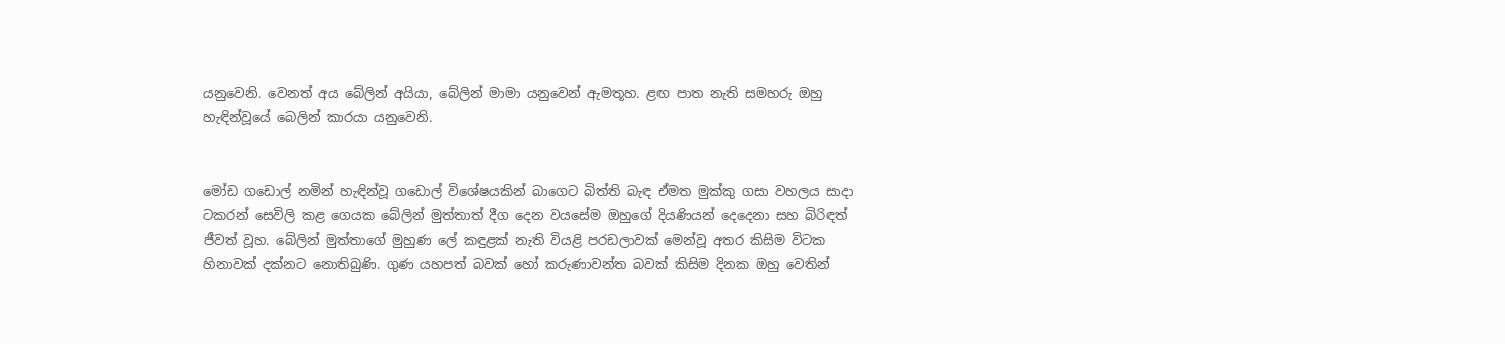යනුවෙනි. වෙනත් අය බේලින් අයියා, බේලින් මාමා යනුවෙන් ඇමතූහ. ළඟ පාත නැති සමහරු ඔහු හැඳින්වූයේ බෙලින් කාරයා යනුවෙනි.


මෝඩ ගඩොල් නමින් හැඳින්වූ ගඩොල් විශේෂයකින් බාගෙට බිත්ති බැඳ ඒමත මුක්කු ගසා වහලය සාදා ටකරන් සෙවිලි කළ ගෙයක බේලින් මුත්තාත් දීග දෙන වයසේම ඔහුගේ දියණියන් දෙදෙනා සහ බිරිඳත් ජීවත් වූහ. බේලින් මුත්තාගේ මුහුණ ලේ කඳුළක් නැති වියළි පරඩලාවක් මෙන්වූ අතර කිසිම විටක හිනාවක් දක්නට නොතිබුණි. ගුණ යහපත් බවක් හෝ කරුණාවන්ත බවක් කිසිම දිනක ඔහු වෙතින්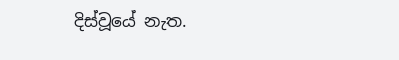දිස්වූයේ නැත.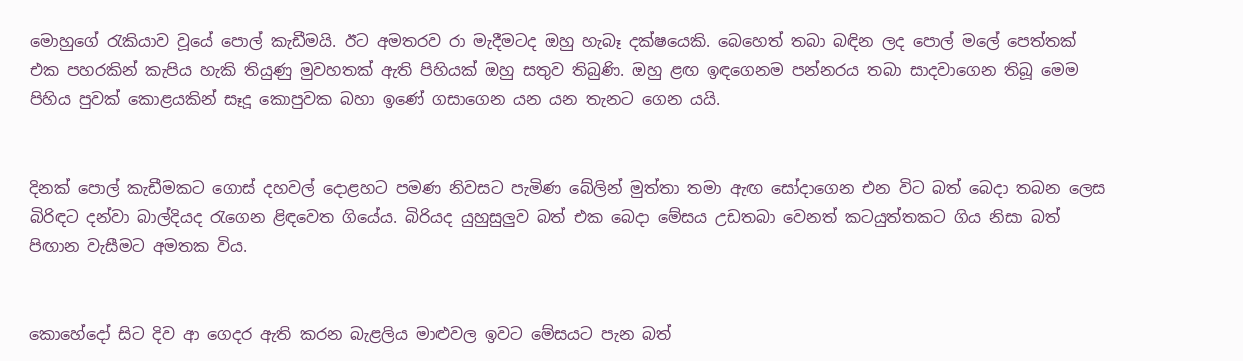මොහුගේ රැකියාව වූයේ පොල් කැඩීමයි. ඊට අමතරව රා මැදීමටද ඔහු හැබෑ දක්ෂයෙකි. බෙහෙත් තබා බඳින ලද පොල් මලේ පෙත්තක් එක පහරකින් කැපිය හැකි තියුණු මුවහතක් ඇති පිහියක් ඔහු සතුව තිබුණි. ඔහු ළඟ ඉඳගෙනම පන්නරය තබා සාදවාගෙන තිබූ මෙම පිහිය පුවක් කොළයකින් සෑදූ කොපුවක බහා ඉණේ ගසාගෙන යන යන තැනට ගෙන යයි.


දිනක් පොල් කැඩීමකට ගොස් දහවල් දොළහට පමණ නිවසට පැමිණ බේලින් මුත්තා තමා ඇඟ සෝදාගෙන එන විට බත් බෙදා තබන ලෙස බිරිඳට දන්වා බාල්දියද රැගෙන ළිඳවෙත ගියේය. බිරියද යුහුසුලුව බත් එක බෙදා මේසය උඩතබා වෙනත් කටයුත්තකට ගිය නිසා බත් පිඟාන වැසීමට අමතක විය.


කොහේදෝ සිට දිව ආ ගෙදර ඇති කරන බැළලිය මාළුවල ඉවට මේසයට පැන බත්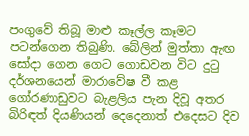පංගුවේ තිබූ මාළු කෑල්ල කෑමට පටන්ගෙන තිබුණි. බේලින් මුත්තා ඇඟ සෝදා ගෙන ගෙට ගොඩවන විට දුටු දර්ශනයෙන් මාරාවේෂ වී කළ ගෝරණාඩුවට බැළලිය පැන දිවූ අතර බිරිඳත් දියණියන් දෙදෙනාත් එදෙසට දිව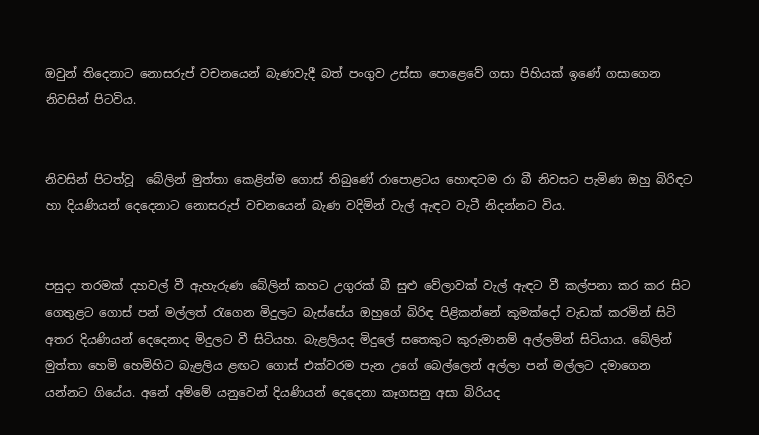ඔවුන් තිදෙනාට නොසරුප් වචනයෙන් බැණවැදී බත් පංගුව උස්සා පොළෙවේ ගසා පිහියක් ඉණේ ගසාගෙන නිවසින් පිටවිය.


නිවසින් පිටත්වූ  බේලින් මුත්තා කෙළින්ම ගොස් තිබුණේ රාපොළටය හොඳටම රා බී නිවසට පැමිණ ඔහු බිරිඳට හා දියණියන් දෙදෙනාට නොසරුප් වචනයෙන් බැණ වදිමින් වැල් ඇඳට වැටී නිදන්නට විය.


පසුදා තරමක් දහවල් වී ඇහැරුණ බේලින් කහට උගුරක් බී සුළු වේලාවක් වැල් ඇඳට වී කල්පනා කර කර සිට ගෙතුළට ගොස් පන් මල්ලත් රැගෙන මිදුලට බැස්සේය ඔහුගේ බිරිඳ පිළිකන්නේ කුමක්දෝ වැඩක් කරමින් සිටි අතර දියණියන් දෙදෙනාද මිදුලට වී සිටියහ. බැළලියද මිදුලේ සතෙකුට කුරුමානම් අල්ලමින් සිටියාය. බේලින් මුත්තා හෙමි හෙමිහිට බැළලිය ළඟට ගොස් එක්වරම පැන උගේ බෙල්ලෙන් අල්ලා පන් මල්ලට දමාගෙන යන්නට ගියේය. අනේ අම්මේ යනුවෙන් දියණියන් දෙදෙනා කෑගසනු අසා බිරියද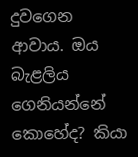දුවගෙන ආවාය. ඔය බැළලිය ගෙනියන්නේ කොහේද? කියා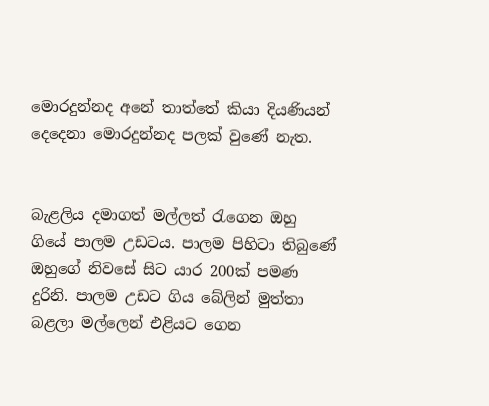මොරදුන්නද අනේ තාත්තේ කියා දියණියන් දෙදෙනා මොරදුන්නද පලක් වුණේ නැත.


බැළලිය දමාගත් මල්ලත් රැගෙන ඔහු ගියේ පාලම උඩටය. පාලම පිහිටා තිබුණේ ඔහුගේ නිවසේ සිට යාර 200ක් පමණ දුරිනි. පාලම උඩට ගිය බේලින් මුත්තා බළලා මල්ලෙන් එළියට ගෙන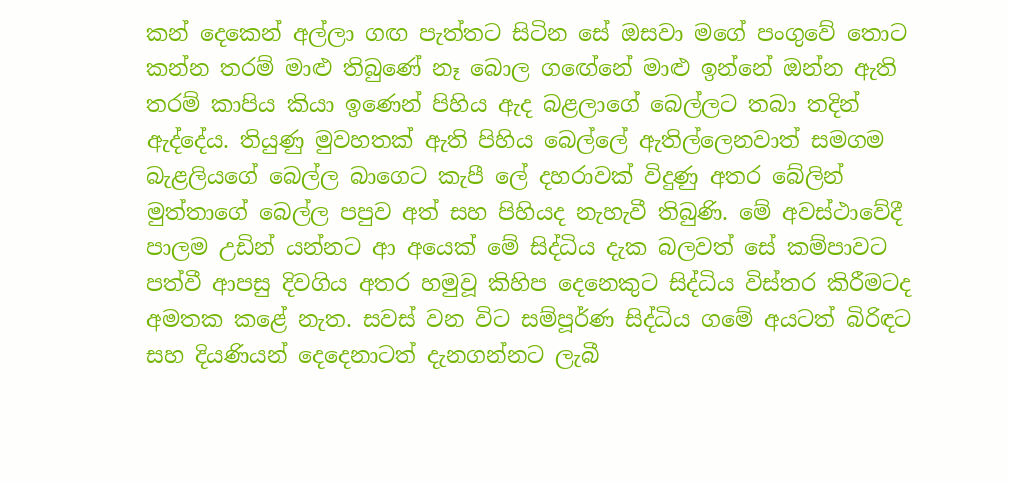කන් දෙකෙන් අල්ලා ගඟ පැත්තට සිටින සේ ඔසවා මගේ පංගුවේ තොට කන්න තරම් මාළු තිබුණේ නෑ බොල ගඟේනේ මාළු ඉන්නේ ඔන්න ඇති තරම් කාපිය කියා ඉණෙන් පිහිය ඇද බළලාගේ බෙල්ලට තබා තදින් ඇද්දේය. තියුණු මුවහතක් ඇති පිහිය බෙල්ලේ ඇතිල්ලෙනවාත් සමගම බැළලියගේ බෙල්ල බාගෙට කැපී ලේ දහරාවක් විදුණු අතර බේලින් මුත්තාගේ බෙල්ල පපුව අත් සහ පිහියද නැහැවී තිබුණි. මේ අවස්ථාවේදී පාලම උඩින් යන්නට ආ අයෙක් මේ සිද්ධිය දැක බලවත් සේ කම්පාවට පත්වී ආපසු දිවගිය අතර හමුවූ කිහිප දෙනෙකුට සිද්ධිය විස්තර කිරීමටද අමතක කළේ නැත. සවස් වන විට සම්පූර්ණ සිද්ධිය ගමේ අයටත් බිරිඳට සහ දියණියන් දෙදෙනාටත් දැනගන්නට ලැබී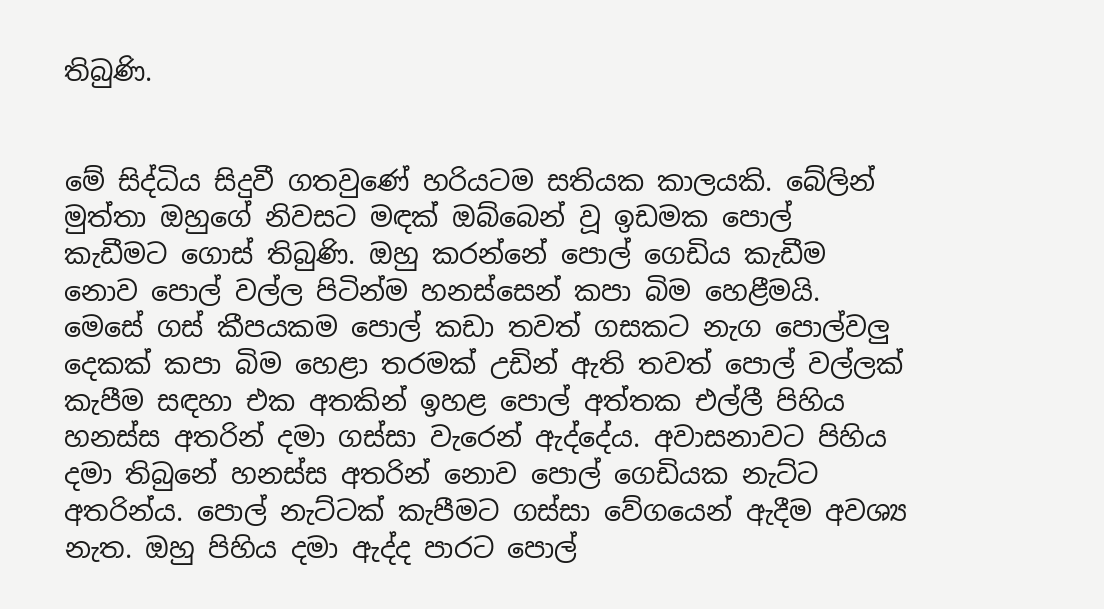තිබුණි.


මේ සිද්ධිය සිදුවී ගතවුණේ හරියටම සතියක කාලයකි. බේලින් මුත්තා ඔහුගේ නිවසට මඳක් ඔබ්බෙන් වූ ඉඩමක පොල් කැඩීමට ගොස් තිබුණි. ඔහු කරන්නේ පොල් ගෙඩිය කැඩීම නොව පොල් වල්ල පිටින්ම හනස්සෙන් කපා බිම හෙළීමයි. මෙසේ ගස් කීපයකම පොල් කඩා තවත් ගසකට නැග පොල්වලු දෙකක් කපා බිම හෙළා තරමක් උඩින් ඇති තවත් පොල් වල්ලක් කැපීම සඳහා එක අතකින් ඉහළ පොල් අත්තක එල්ලී පිහිය හනස්ස අතරින් දමා ගස්සා වැරෙන් ඇද්දේය. අවාසනාවට පිහිය දමා තිබුනේ හනස්ස අතරින් නොව පොල් ගෙඩියක නැට්ට අතරින්ය. පොල් නැට්ටක් කැපීමට ගස්සා වේගයෙන් ඇදීම අවශ්‍ය නැත. ඔහු පිහිය දමා ඇද්ද පාරට පොල්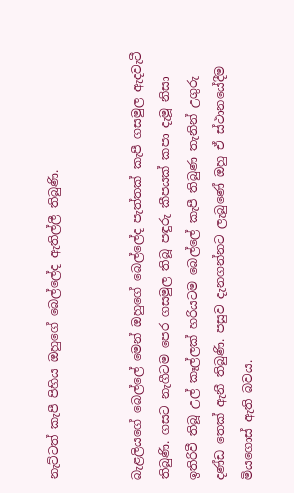නැට්ටත් කැපී පිහිය ඔහුගේ බෙල්ලේද ඇතිල්ලී තිබුණි.


බැළලියගේ බෙල්ලේ මෙන් ඔහුගේ බෙල්ලේද පැත්තක් කැපී ගසමුල ඇදවැටී තිබුණි. ගසට නැගීටම පෙර ගසමුල තිබූ පඳුරු කීපයක් කපා දැමූ නිසා ඉතිරිවී තිබූ උල් කෑල්ලක් හරියටම බෙල්ලේ කැපී තිබුණ තැනින් උගුරු දණ්ඩ තෙක් ඇනී තිබුණි. පසුව දැනගන්නට ලැබුණේ ඔහු ඒ ස්ථානයේදීම මියගොස් ඇති බවය.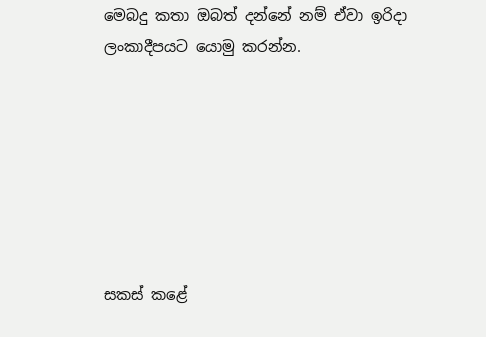මෙබදු කතා ඔබත් දන්නේ නම් ඒවා ඉරිදා ලංකාදීපයට යොමු කරන්න.







සකස් කළේ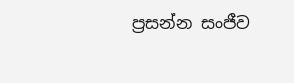ප්‍රසන්න සංජීව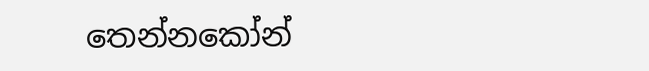තෙන්නකෝන්